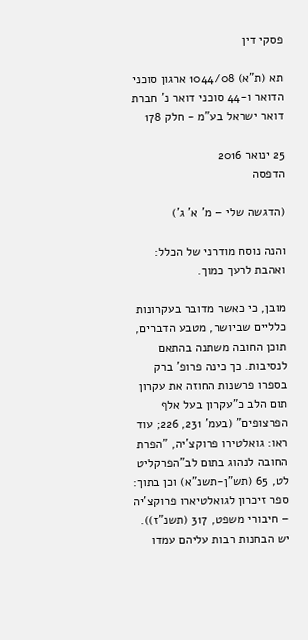פסקי דין

תא (ת"א) 1044/08 ארגון סוכני הדואר ו-44 סוכני דואר נ' חברת דואר ישראל בע"מ - חלק 178

25 ינואר 2016
הדפסה

(הדגשה שלי – מ' א' ג')

והנה נוסח מודרני של הכלל: ואהבת לרעך כמוך.

מובן, כי כאשר מדובר בעקרונות כלליים שביושר, מטבע הדברים, תוכן החובה משתנה בהתאם לנסיבות. כך כינה פרופ' ברק בספרו פרשנות החוזה את עקרון תום הלב כ"עקרון בעל אלף הפרצופים" (בעמ' 231, 226; עוד ראו: גואלטירו פרוקצ'יה, "הפרת החובה לנהוג בתום לב"הפרקליט לט, 65 (תש"ן-תשנ"א) וכן בתוך: ספר זיכרון לגואלטיארו פרוקצ'יה – חיבורי משפט, 317 (תשנ"ז)). יש הבחנות רבות עליהם עמדו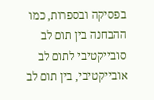בפסיקה ובספרות, כמו ההבחנה בין תום לב סובייקטיבי לתום לב אובייקטיבי, בין תום לב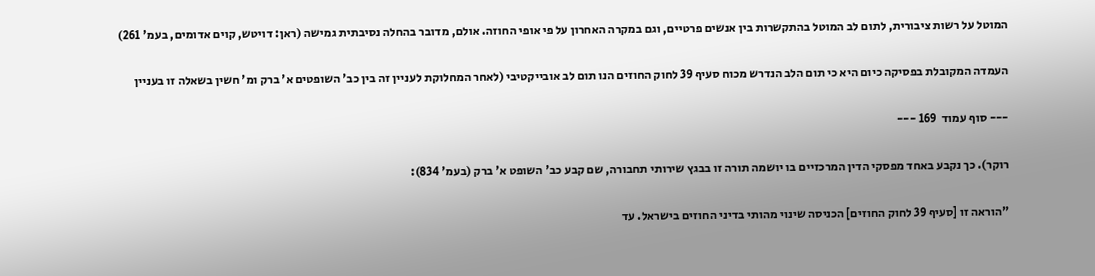המוטל על רשות ציבורית, לתום לב המוטל בהתקשרות בין אנשים פרטיים, וגם במקרה האחרון על פי אופי החוזה. אולם, מדובר בהחלה נסיבתית גמישה (ראן: דויטש, קוים אדומים, בעמ' 261)

העמדה המקובלת בפסיקה כיום היא כי תום הלב הנדרש מכוח סעיף 39 לחוק החוזים הנו תום לב אובייקטיבי (לאחר המחלוקת לעניין זה בין כב' השופטים א' ברק ומ' חשין בשאלה זו בעניין

--- סוף עמוד  169 ---

רוקר). כך נקבע באחד מפסקי הדין המרכזיים בו יושמה תורה זו בבגץ שירותי תחבורה, שם קבע כב' השופט א' ברק (בעמ' 834):

"הוראה זו [סעיף 39 לחוק החוזים] הכניסה שינוי מהותי בדיני החוזים בישראל. עד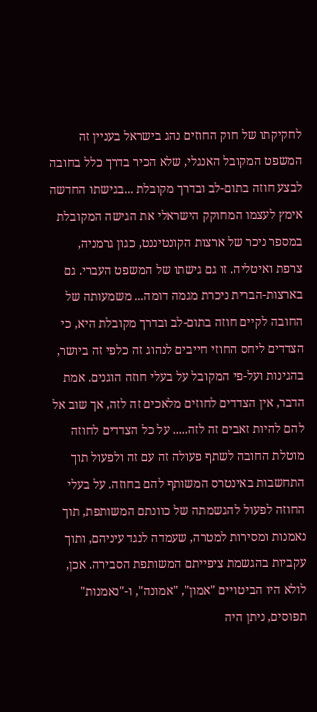לחקיקתו של חוק החוזים נהג בישראל בעניין זה המשפט המקובל האנגלי, שלא הכיר בדרך כלל בחובה לבצע חוזה בתום-לב ובדרך מקובלת ...בגישתו החדשה אימץ לעצמו המחוקק הישראלי את הגישה המקובלת במספר ניכר של ארצות הקונטיננט, כגון גרמניה, צרפת ואיטליה. זו גם גישתו של המשפט העברי. גם בארצות-הברית ניכרת מגמה דומה... משמעותה של החובה לקיים חוזה בתום-לב ובדרך מקובלת היא, כי הצדדים ליחס החוזי חייבים לנהוג זה כלפי זה ביושר, בהגינות ועל-פי המקובל על בעלי חוזה הוגנים. אמת הדבר, אין הצדדים לחוזים מלאכים זה לזה, אך שוב אל להם להיות זאבים זה לזה..... על כל הצדדים לחוזה מוטלת החובה לשתף פעולה זה עם זה ולפעול תוך התחשבות באינטרס המשותף להם בחוזה. על בעלי החוזה לפעול להגשמתה של כוונתם המשותפת, תוך נאמנות ומסירות למטרה, שעמדה לנגד עיניהם, ותוך עקביות בהגשמת ציפייתם המשותפת הסבירה. אכן, לולא היו הביטויים "אמון", "אמונה", ו-"נאמנות" תפוסים, ניתן היה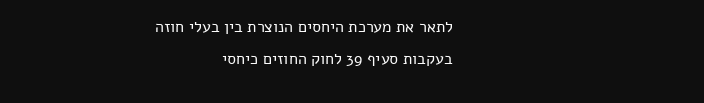לתאר את מערכת היחסים הנוצרת בין בעלי חוזה בעקבות סעיף 39 לחוק החוזים כיחסי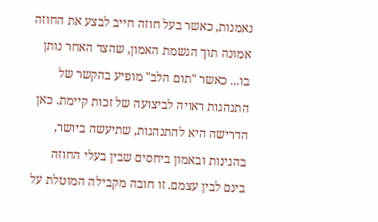נאמנות, כאשר בעל חוזה חייב לבצע את החוזה אמונה תוך הגשמת האמון, שהצד האחר נותן בו... כאשר "תום הלב" מופיע בהקשר של התנהגות ראויה לביצועה של זכות קיימת. כאן הדרישה היא להתנהגות, שתיעשה ביושר, בהגינות ובאמון ביחסים שבין בעלי החוזה בינם לבין עצמם. זו חובה מקבילה המוטלת על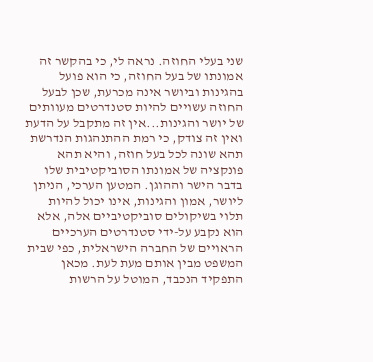שני בעלי החוזה. נראה לי, כי בהקשר זה אמונתו של בעל החוזה, כי הוא פועל בהגינות וביושר אינה מכרעת, שכן לבעל החוזה עשויים להיות סטנדרטים מעוותים של יושר והגינות...אין זה מתקבל על הדעת ואין זה צודק, כי רמת ההתנהגות הנדרשת תהא שונה לכל בעל חוזה, והיא תהא פונקציה של אמונתו הסוביקטיבית שלו בדבר הישר וההוגן. המטען הערכי, הניתן ליושר, אמון והגינות, אינו יכול להיות תלוי בשיקולים סוביקטיביים אלה, אלא הוא נקבע על-ידי סטנדרטים הערכיים הראויים של החברה הישראלית, כפי שבית המשפט מבין אותם מעת לעת. מכאן התפקיד הנכבד, המוטל על הרשות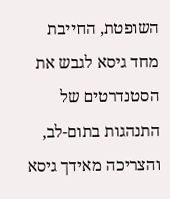השופטת, החייבת מחד גיסא לגבש את הסטנדרטים של התנהגות בתום-לב, והצריכה מאידך גיסא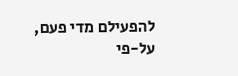להפעילם מדי פעם, על-פי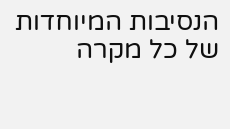הנסיבות המיוחדות של כל מקרה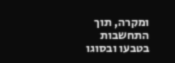ומקרה, תוך התחשבות בטבעו ובסוגו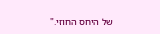של היחס החוזי."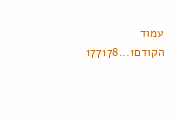עמוד הקודם1...177178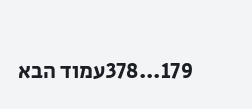179...378עמוד הבא